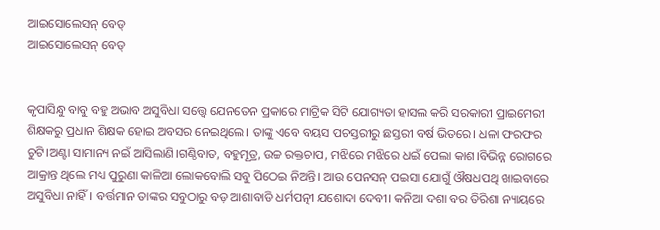ଆଇସୋଲେସନ୍ ବେଡ୍
ଆଇସୋଲେସନ୍ ବେଡ୍


କୃପାସିନ୍ଧୁ ବାବୁ ବହୁ ଅଭାବ ଅସୁବିଧା ସତ୍ତ୍ବେ ଯେନତେନ ପ୍ରକାରେ ମାଟ୍ରିକ ସିଟି ଯୋଗ୍ୟତା ହାସଲ କରି ସରକାରୀ ପ୍ରାଇମେରୀ ଶିକ୍ଷକରୁ ପ୍ରଧାନ ଶିକ୍ଷକ ହୋଇ ଅବସର ନେଇଥିଲେ। ତାଙ୍କୁ ଏବେ ବୟସ ପଚସ୍ତରୀରୁ ଛସ୍ତରୀ ବର୍ଷ ଭିତରେ। ଧଳା ଫରଫର ଚୁଟି।ଅଣ୍ଟା ସାମାନ୍ୟ ନଇଁ ଆସିଲାଣି।ଗଣ୍ଠିବାତ, ବହୁମୂତ୍ର, ଉଚ୍ଚ ରକ୍ତଚାପ, ମଝିରେ ମଝିରେ ଧଇଁ ପେଲା କାଶ।ବିଭିନ୍ନ ରୋଗରେ ଆକ୍ରାନ୍ତ ଥିଲେ ମଧ୍ୟ ପୁରୁଣା କାଳିଆ ଲୋକବୋଲି ସବୁ ପିଠେଇ ନିଅନ୍ତି। ଆଉ ପେନସନ୍ ପଇସା ଯୋଗୁଁ ଔଷଧପଥି ଖାଇବାରେ ଅସୁବିଧା ନାହିଁ। ବର୍ତ୍ତମାନ ତାଙ୍କର ସବୁଠାରୁ ବଡ଼ ଆଶାବାଡି ଧର୍ମପତ୍ନୀ ଯଶୋଦା ଦେବୀ। କନିଆ ଦଶା ବର ତିରିଶା ନ୍ୟାୟରେ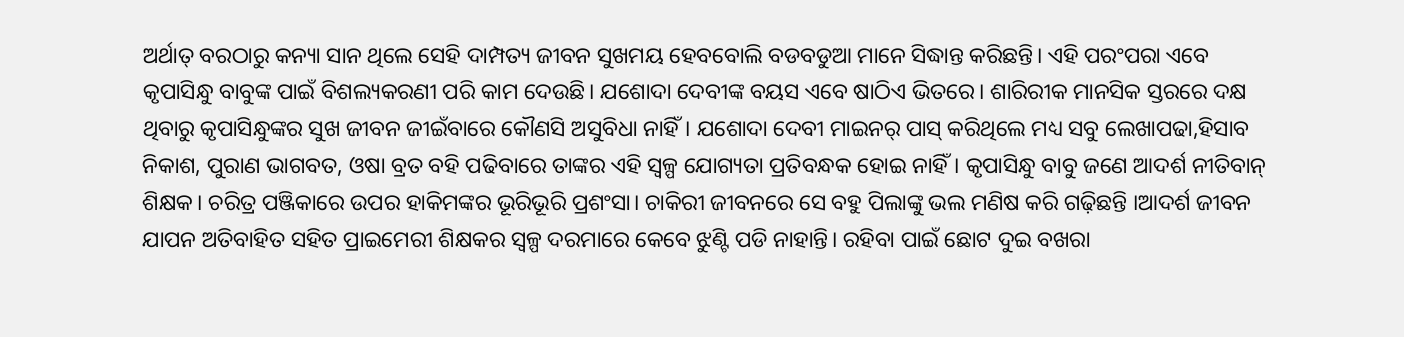ଅର୍ଥାତ୍ ବରଠାରୁ କନ୍ୟା ସାନ ଥିଲେ ସେହି ଦାମ୍ପତ୍ୟ ଜୀବନ ସୁଖମୟ ହେବବୋଲି ବଡବଡୁଆ ମାନେ ସିଦ୍ଧାନ୍ତ କରିଛନ୍ତି। ଏହି ପରଂପରା ଏବେ କୃପାସିନ୍ଧୁ ବାବୁଙ୍କ ପାଇଁ ବିଶଲ୍ୟକରଣୀ ପରି କାମ ଦେଉଛି। ଯଶୋଦା ଦେବୀଙ୍କ ବୟସ ଏବେ ଷାଠିଏ ଭିତରେ। ଶାରିରୀକ ମାନସିକ ସ୍ତରରେ ଦକ୍ଷ ଥିବାରୁ କୃପାସିନ୍ଧୁଙ୍କର ସୁଖ ଜୀବନ ଜୀଇଁବାରେ କୌଣସି ଅସୁବିଧା ନାହିଁ। ଯଶୋଦା ଦେବୀ ମାଇନର୍ ପାସ୍ କରିଥିଲେ ମଧ୍ୟ ସବୁ ଲେଖାପଢା,ହିସାବ ନିକାଶ, ପୁରାଣ ଭାଗବତ, ଓଷା ବ୍ରତ ବହି ପଢିବାରେ ତାଙ୍କର ଏହି ସ୍ବଳ୍ପ ଯୋଗ୍ୟତା ପ୍ରତିବନ୍ଧକ ହୋଇ ନାହିଁ। କୃପାସିନ୍ଧୁ ବାବୁ ଜଣେ ଆଦର୍ଶ ନୀତିବାନ୍ ଶିକ୍ଷକ। ଚରିତ୍ର ପଞ୍ଜିକାରେ ଉପର ହାକିମଙ୍କର ଭୂରିଭୂରି ପ୍ରଶଂସା। ଚାକିରୀ ଜୀବନରେ ସେ ବହୁ ପିଲାଙ୍କୁ ଭଲ ମଣିଷ କରି ଗଢ଼ିଛନ୍ତି ।ଆଦର୍ଶ ଜୀବନ ଯାପନ ଅତିବାହିତ ସହିତ ପ୍ରାଇମେରୀ ଶିକ୍ଷକର ସ୍ବଳ୍ପ ଦରମାରେ କେବେ ଝୁଣ୍ଟି ପଡି ନାହାନ୍ତି। ରହିବା ପାଇଁ ଛୋଟ ଦୁଇ ବଖରା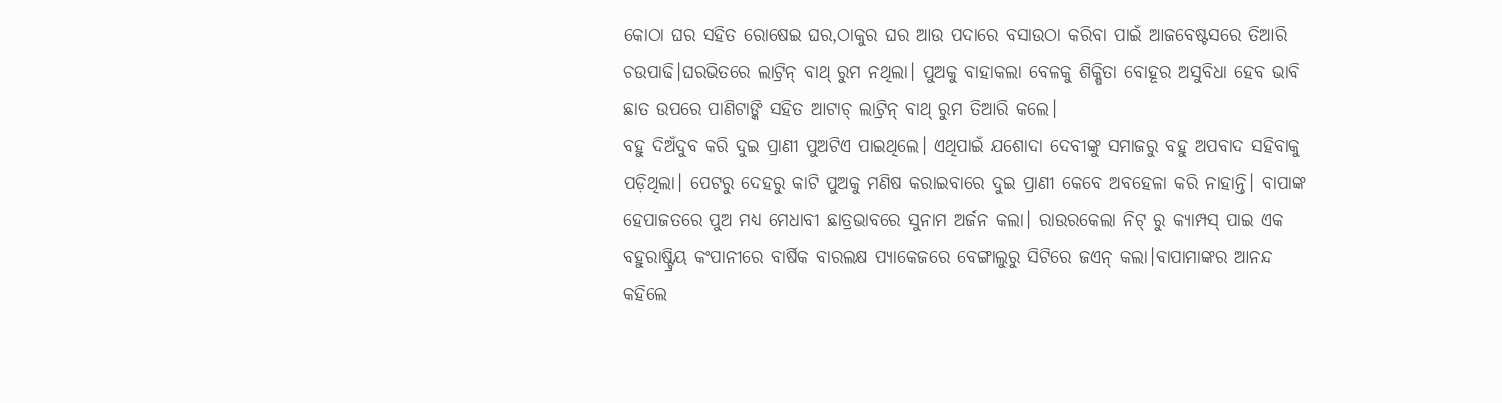କୋଠା ଘର ସହିତ ରୋଷେଇ ଘର,ଠାକୁର ଘର ଆଉ ପଦାରେ ବସାଉଠା କରିବା ପାଇଁ ଆଜବେଷ୍ଟସରେ ତିଆରି ଚଉପାଢି।ଘରଭିତରେ ଲାଟ୍ରିନ୍ ବାଥ୍ ରୁମ ନଥିଲା। ପୁଅକୁ ବାହାକଲା ବେଳକୁ ଶିକ୍ଷିତା ବୋହୂର ଅସୁବିଧା ହେବ ଭାବି ଛାତ ଉପରେ ପାଣିଟାଙ୍କି ସହିତ ଆଟାଚ୍ ଲାଟ୍ରିନ୍ ବାଥ୍ ରୁମ ତିଆରି କଲେ।
ବହୁ ଦିଅଁଦୁବ କରି ଦୁଇ ପ୍ରାଣୀ ପୁଅଟିଏ ପାଇଥିଲେ। ଏଥିପାଇଁ ଯଶୋଦା ଦେବୀଙ୍କୁ ସମାଜରୁ ବହୁ ଅପବାଦ ସହିବାକୁ ପଡ଼ିଥିଲା। ପେଟରୁ ଦେହରୁ କାଟି ପୁଅକୁ ମଣିଷ କରାଇବାରେ ଦୁଇ ପ୍ରାଣୀ କେବେ ଅବହେଳା କରି ନାହାନ୍ତି। ବାପାଙ୍କ ହେପାଜତରେ ପୁଅ ମଧ୍ୟ ମେଧାବୀ ଛାତ୍ରଭାବରେ ସୁନାମ ଅର୍ଜନ କଲା। ରାଉରକେଲା ନିଟ୍ ରୁ କ୍ୟାମ୍ପସ୍ ପାଇ ଏକ ବହୁରାଷ୍ଟ୍ରିୟ କଂପାନୀରେ ବାର୍ଷିକ ବାରଲକ୍ଷ ପ୍ୟାକେଜରେ ବେଙ୍ଗାଲୁରୁ ସିଟିରେ ଜଏନ୍ କଲା।ବାପାମାଙ୍କର ଆନନ୍ଦ କହିଲେ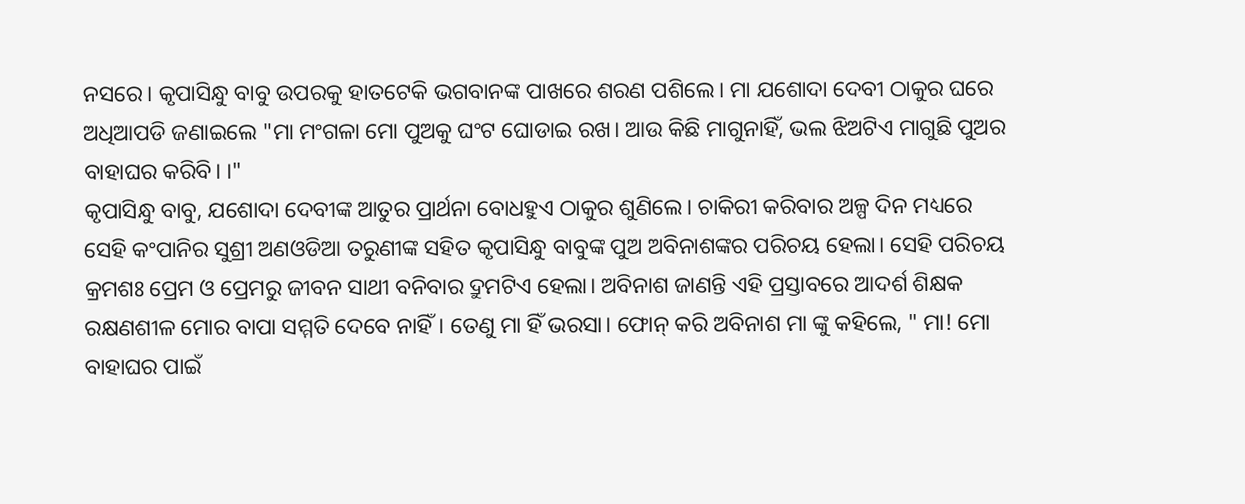ନସରେ। କୃପାସିନ୍ଧୁ ବାବୁ ଉପରକୁ ହାତଟେକି ଭଗବାନଙ୍କ ପାଖରେ ଶରଣ ପଶିଲେ। ମା ଯଶୋଦା ଦେବୀ ଠାକୁର ଘରେ ଅଧିଆପଡି ଜଣାଇଲେ "ମା ମଂଗଳା ମୋ ପୁଅକୁ ଘଂଟ ଘୋଡାଇ ରଖ। ଆଉ କିଛି ମାଗୁନାହିଁ, ଭଲ ଝିଅଟିଏ ମାଗୁଛି ପୁଅର ବାହାଘର କରିବି। ।"
କୃପାସିନ୍ଧୁ ବାବୁ, ଯଶୋଦା ଦେବୀଙ୍କ ଆତୁର ପ୍ରାର୍ଥନା ବୋଧହୁଏ ଠାକୁର ଶୁଣିଲେ। ଚାକିରୀ କରିବାର ଅଳ୍ପ ଦିନ ମଧ୍ୟରେ ସେହି କଂପାନିର ସୁଶ୍ରୀ ଅଣଓଡିଆ ତରୁଣୀଙ୍କ ସହିତ କୃପାସିନ୍ଧୁ ବାବୁଙ୍କ ପୁଅ ଅବିନାଶଙ୍କର ପରିଚୟ ହେଲା। ସେହି ପରିଚୟ କ୍ରମଶଃ ପ୍ରେମ ଓ ପ୍ରେମରୁ ଜୀବନ ସାଥୀ ବନିବାର ଦ୍ରୁମଟିଏ ହେଲା। ଅବିନାଶ ଜାଣନ୍ତି ଏହି ପ୍ରସ୍ତାବରେ ଆଦର୍ଶ ଶିକ୍ଷକ ରକ୍ଷଣଶୀଳ ମୋର ବାପା ସମ୍ମତି ଦେବେ ନାହିଁ। ତେଣୁ ମା ହିଁ ଭରସା। ଫୋନ୍ କରି ଅବିନାଶ ମା ଙ୍କୁ କହିଲେ, " ମା! ମୋ ବାହାଘର ପାଇଁ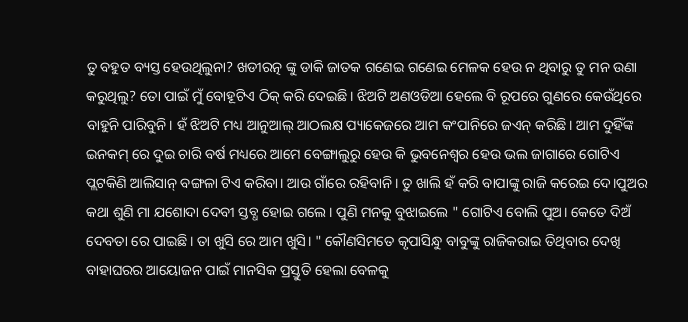ତୁ ବହୁତ ବ୍ୟସ୍ତ ହେଉଥିଲୁନା? ଖଡୀରତ୍ନ ଙ୍କୁ ଡାକି ଜାତକ ଗଣେଇ ଗଣେଇ ମେଳକ ହେଉ ନ ଥିବାରୁ ତୁ ମନ ଉଣା କରୁଥିଲୁ? ତୋ ପାଇଁ ମୁଁ ବୋହୂଟିଏ ଠିକ୍ କରି ଦେଇଛି। ଝିଅଟି ଅଣଓଡିଆ ହେଲେ ବି ରୂପରେ ଗୁଣରେ କେଉଁଥିରେ ବାହୁନି ପାରିବୁନି। ହଁ ଝିଅଟି ମଧ୍ୟ ଆନୁଆଲ୍ ଆଠଲକ୍ଷ ପ୍ୟାକେଜରେ ଆମ କଂପାନିରେ ଜଏନ୍ କରିଛି। ଆମ ଦୁହିଁଙ୍କ ଇନକମ୍ ରେ ଦୁଇ ଚାରି ବର୍ଷ ମଧ୍ୟରେ ଆମେ ବେଙ୍ଗାଲୁରୁ ହେଉ କି ଭୁବନେଶ୍ବର ହେଉ ଭଲ ଜାଗାରେ ଗୋଟିଏ ପ୍ଲଟକିଣି ଆଲିସାନ୍ ବଙ୍ଗଳା ଟିଏ କରିବା। ଆଉ ଗାଁରେ ରହିବାନି। ତୁ ଖାଲି ହଁ କରି ବାପାଙ୍କୁ ରାଜି କରେଇ ଦେ।ପୁଅର କଥା ଶୁଣି ମା ଯଶୋଦା ଦେବୀ ସ୍ତବ୍ଧ ହୋଇ ଗଲେ। ପୁଣି ମନକୁ ବୁଝାଇଲେ " ଗୋଟିଏ ବୋଲି ପୁଅ। କେତେ ଦିଅଁ ଦେବତା ରେ ପାଇଛି। ତା ଖୁସି ରେ ଆମ ଖୁସି। " କୌଣସିମତେ କୃପାସିନ୍ଧୁ ବାବୁଙ୍କୁ ରାଜିକରାଇ ତିଥିବାର ଦେଖି ବାହାଘରର ଆୟୋଜନ ପାଇଁ ମାନସିକ ପ୍ରସ୍ତୁତି ହେଲା ବେଳକୁ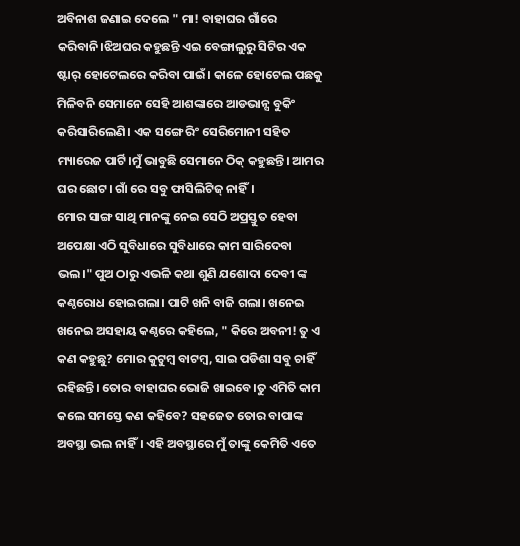ଅବିନାଶ ଜଣାଇ ଦେଲେ " ମା! ବାହାଘର ଗାଁରେ କରିବାନି।ଝିଅଘର କହୁଛନ୍ତି ଏଇ ବେଙ୍ଗାଲୁରୁ ସିଟିର ଏକ ଷ୍ଟାର୍ ହୋଟେଲରେ କରିବା ପାଇଁ। କାଳେ ହୋଟେଲ ପଛକୁ ମିଳିବନି ସେମାନେ ସେହି ଆଶଙ୍କାରେ ଆଡଭାନ୍ସ ବୁକିଂ କରିସାରିଲେଣି। ଏକ ସଙ୍ଗେ ରିଂ ସେରିମୋନୀ ସହିତ ମ୍ୟାରେଜ ପାର୍ଟି।ମୁଁ ଭାବୁଛି ସେମାନେ ଠିକ୍ କହୁଛନ୍ତି। ଆମର ଘର ଛୋଟ। ଗାଁ ରେ ସବୁ ଫାସିଲିଟିଜ୍ ନାହିଁ।
ମୋର ସାଙ୍ଗ ସାଥି ମାନଙ୍କୁ ନେଇ ସେଠି ଅପ୍ରସ୍ତୁତ ହେବା ଅପେକ୍ଷା ଏଠି ସୁବିଧାରେ ସୁବିଧାରେ କାମ ସାରିଦେବା ଭଲ।" ପୁଅ ଠାରୁ ଏଭଳି କଥା ଶୁଣି ଯଶୋଦା ଦେବୀ ଙ୍କ କଣ୍ଠରୋଧ ହୋଇଗଲା। ପାଟି ଖନି ବାଜି ଗଲା। ଖନେଇ ଖନେଇ ଅସହାୟ କଣ୍ଠରେ କହିଲେ, " କିରେ ଅବନୀ! ତୁ ଏ କଣ କହୁଛୁ? ମୋର କୁଟୁମ୍ବ ବାଟମ୍ବ, ସାଇ ପଡିଶା ସବୁ ଚାହିଁ ରହିଛନ୍ତି। ତୋର ବାହାଘର ଭୋଜି ଖାଇବେ।ତୁ ଏମିତି କାମ କଲେ ସମସ୍ତେ କଣ କହିବେ? ସହଜେତ ତୋର ବାପାଙ୍କ ଅବସ୍ଥା ଭଲ ନାହିଁ। ଏହି ଅବସ୍ଥାରେ ମୁଁ ତାଙ୍କୁ କେମିତି ଏତେ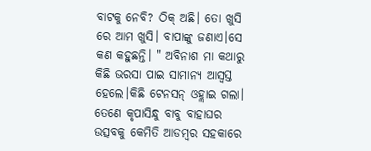ବାଟକୁ ନେବି? ଠିକ୍ ଅଛି। ତୋ ଖୁସି ରେ ଆମ ଖୁସି। ବାପାଙ୍କୁ ଜଣାଏ।ସେ କଣ କହୁଛନ୍ତି। " ଅବିନାଶ ମା କଥାରୁ କିଛି ଭରସା ପାଇ ସାମାନ୍ୟ ଆସ୍ବସ୍ତ ହେଲେ।କିଛି ଟେନସନ୍ ଓହ୍ଲାଇ ଗଲା।
ତେଣେ କୃପାସିନ୍ଧୁ ବାବୁ ବାହାଘର ଉତ୍ସବକୁ କେମିତି ଆଡମ୍ବର ସହକାରେ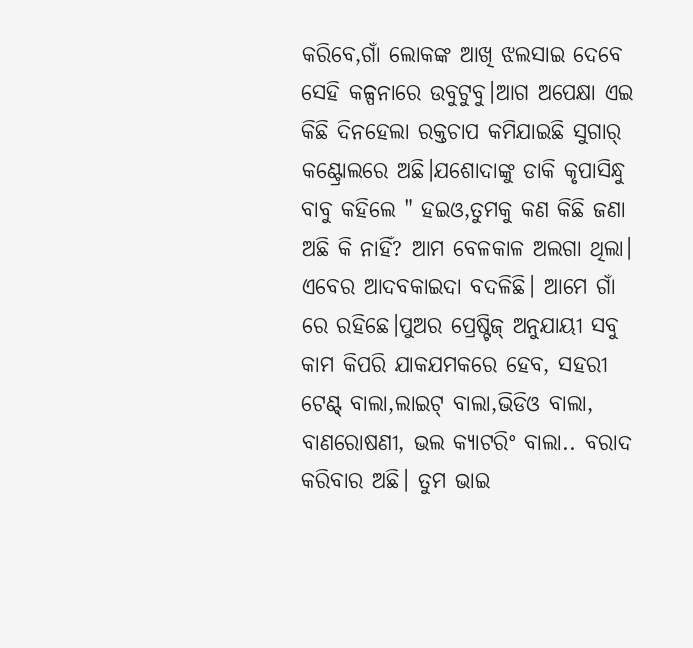କରିବେ,ଗାଁ ଲୋକଙ୍କ ଆଖି ଝଲସାଇ ଦେବେ ସେହି କଳ୍ପନାରେ ଉବୁଟୁବୁ।ଆଗ ଅପେକ୍ଷା ଏଇ କିଛି ଦିନହେଲା ରକ୍ତଚାପ କମିଯାଇଛି ସୁଗାର୍ କଣ୍ଟ୍ରୋଲରେ ଅଛି।ଯଶୋଦାଙ୍କୁ ଡାକି କୃପାସିନ୍ଧୁ ବାବୁ କହିଲେ " ହଇଓ,ତୁମକୁ କଣ କିଛି ଜଣା ଅଛି କି ନାହିଁ? ଆମ ବେଳକାଳ ଅଲଗା ଥିଲା। ଏବେର ଆଦବକାଇଦା ବଦଳିଛି। ଆମେ ଗାଁ ରେ ରହିଛେ।ପୁଅର ପ୍ରେଷ୍ଟିଜ୍ ଅନୁଯାୟୀ ସବୁ କାମ କିପରି ଯାକଯମକରେ ହେବ, ସହରୀ ଟେଣ୍ଟ୍ ବାଲା,ଲାଇଟ୍ ବାଲା,ଭିଡିଓ ବାଲା, ବାଣରୋଷଣୀ, ଭଲ କ୍ୟାଟରିଂ ବାଲା.. ବରାଦ କରିବାର ଅଛି। ତୁମ ଭାଇ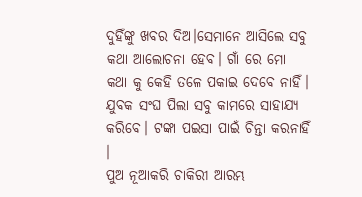ଦୁହିଁଙ୍କୁ ଖବର ଦିଅ।ସେମାନେ ଆସିଲେ ସବୁ କଥା ଆଲୋଚନା ହେବ। ଗାଁ ରେ ମୋ କଥା କୁ କେହି ତଳେ ପକାଇ ଦେବେ ନାହିଁ। ଯୁବକ ସଂଘ ପିଲା ସବୁ କାମରେ ସାହାଯ୍ୟ କରିବେ। ଟଙ୍କା ପଇସା ପାଇଁ ଚିନ୍ତା କରନାହିଁ ।
ପୁଅ ନୂଆକରି ଚାକିରୀ ଆରମ୍ଭ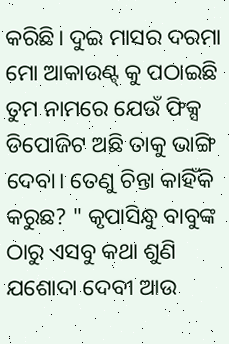କରିଛି। ଦୁଇ ମାସର ଦରମା ମୋ ଆକାଉଣ୍ଟ୍ କୁ ପଠାଇଛି
ତୁମ ନାମରେ ଯେଉଁ ଫିକ୍ସ ଡିପୋଜିଟ ଅଛି ତାକୁ ଭାଙ୍ଗି ଦେବା। ତେଣୁ ଚିନ୍ତା କାହିଁକି କରୁଛ? " କୃପାସିନ୍ଧୁ ବାବୁଙ୍କ ଠାରୁ ଏସବୁ କଥା ଶୁଣି ଯଶୋଦା ଦେବୀ ଆଉ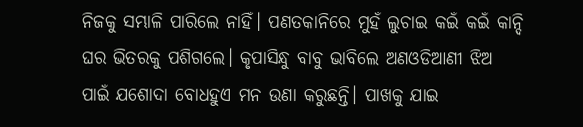ନିଜକୁ ସମ୍ଭାଳି ପାରିଲେ ନାହିଁ। ପଣତକାନିରେ ମୁହଁ ଲୁଚାଇ କଇଁ କଇଁ କାନ୍ଦି ଘର ଭିତରକୁ ପଶିଗଲେ। କୃପାସିନ୍ଧୁ ବାବୁ ଭାବିଲେ ଅଣଓଡିଆଣୀ ଝିଅ ପାଇଁ ଯଶୋଦା ବୋଧହୁଏ ମନ ଉଣା କରୁଛନ୍ତି। ପାଖକୁ ଯାଇ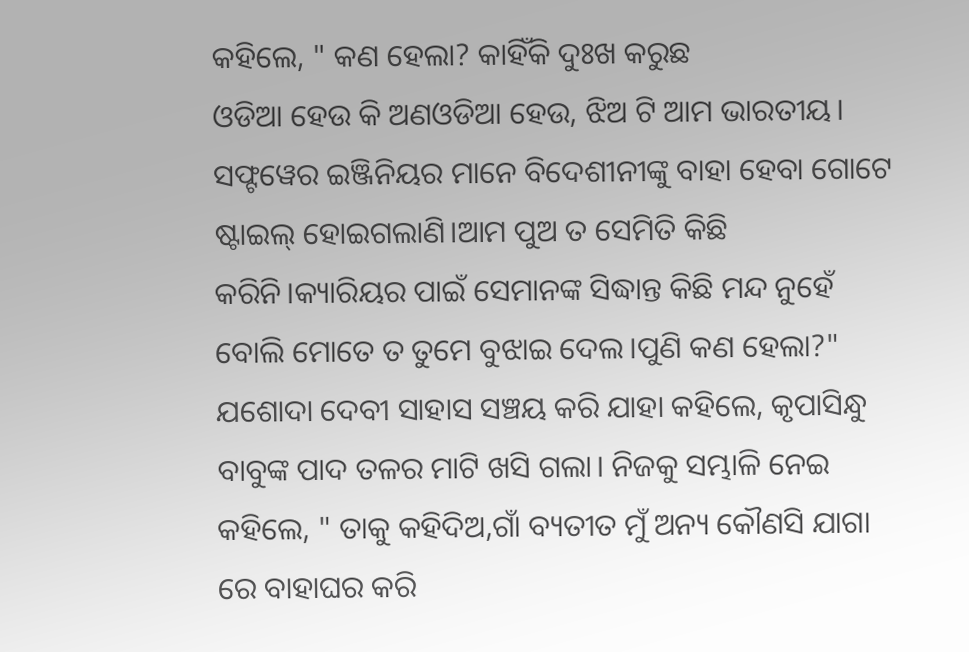କହିଲେ, " କଣ ହେଲା? କାହିଁକି ଦୁଃଖ କରୁଛ
ଓଡିଆ ହେଉ କି ଅଣଓଡିଆ ହେଉ, ଝିଅ ଟି ଆମ ଭାରତୀୟ। ସଫ୍ଟୱେର ଇଞ୍ଜିନିୟର ମାନେ ବିଦେଶୀନୀଙ୍କୁ ବାହା ହେବା ଗୋଟେ ଷ୍ଟାଇଲ୍ ହୋଇଗଲାଣି।ଆମ ପୁଅ ତ ସେମିତି କିଛି କରିନି।କ୍ୟାରିୟର ପାଇଁ ସେମାନଙ୍କ ସିଦ୍ଧାନ୍ତ କିଛି ମନ୍ଦ ନୁହେଁ ବୋଲି ମୋତେ ତ ତୁମେ ବୁଝାଇ ଦେଲ।ପୁଣି କଣ ହେଲା?" ଯଶୋଦା ଦେବୀ ସାହାସ ସଞ୍ଚୟ କରି ଯାହା କହିଲେ, କୃପାସିନ୍ଧୁ ବାବୁଙ୍କ ପାଦ ତଳର ମାଟି ଖସି ଗଲା। ନିଜକୁ ସମ୍ଭାଳି ନେଇ କହିଲେ, " ତାକୁ କହିଦିଅ,ଗାଁ ବ୍ୟତୀତ ମୁଁ ଅନ୍ୟ କୌଣସି ଯାଗା ରେ ବାହାଘର କରି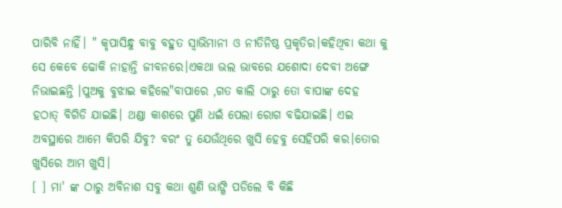ପାରିବି ନାହିଁ। " କୃପାସିନ୍ଧୁ ବାବୁ ବହୁତ ସ୍ବାଭିମାନୀ ଓ ନୀତିନିଷ୍ଠ ପ୍ରକୃତିର।କହିଥିବା କଥା କୁ ସେ କେବେ ଢୋକି ନାହାନ୍ତି ଜୀବନରେ।ଏକଥା ଭଲ ଭାବରେ ଯଶୋଦା ଦେବୀ ଅଙ୍ଗେ ନିଭାଇଛନ୍ତି ।ପୁଅକୁ ବୁଝାଇ କହିଲେ"ବାପାରେ ,ଗତ କାଲି ଠାରୁ ତୋ ବାପାଙ୍କ ଦେହ ହଠାତ୍ ବିଗିଡି ଯାଇଛି। ଥଣ୍ଡା କାଶରେ ପୁଣି ଧଇଁ ପେଲା ରୋଗ ବଢିଯାଇଛି। ଏଇ ଅବସ୍ଥାରେ ଆମେ କିପରି ଯିବୁ? ବରଂ ତୁ ଯେଉଁଥିରେ ଖୁସି ହେବୁ ସେହିପରି କର।ତୋର ଖୁସିରେ ଆମ ଖୁସି।
[ ] ମା' ଙ୍କ ଠାରୁ ଅବିନାଶ ସବୁ କଥା ଶୁଣି ଭାଙ୍ଗି ପଡିଲେ ବି କିଛି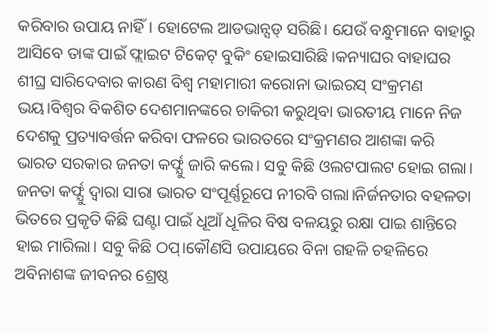କରିବାର ଉପାୟ ନାହିଁ। ହୋଟେଲ ଆଡଭାନ୍ସଡ୍ ସରିଛି। ଯେଉଁ ବନ୍ଧୁମାନେ ବାହାରୁ ଆସିବେ ତାଙ୍କ ପାଇଁ ଫ୍ଲାଇଟ ଟିକେଟ୍ ବୁକିଂ ହୋଇସାରିଛି ।କନ୍ୟାଘର ବାହାଘର ଶୀଘ୍ର ସାରିଦେବାର କାରଣ ବିଶ୍ୱ ମହାମାରୀ କରୋନା ଭାଇରସ୍ ସଂକ୍ରମଣ ଭୟ।ବିଶ୍ୱର ବିକଶିତ ଦେଶମାନଙ୍କରେ ଚାକିରୀ କରୁଥିବା ଭାରତୀୟ ମାନେ ନିଜ ଦେଶକୁ ପ୍ରତ୍ୟାବର୍ତ୍ତନ କରିବା ଫଳରେ ଭାରତରେ ସଂକ୍ରମଣର ଆଶଙ୍କା କରି ଭାରତ ସରକାର ଜନତା କର୍ଫ୍ଯୁ ଜାରି କଲେ। ସବୁ କିଛି ଓଲଟପାଲଟ ହୋଇ ଗଲା। ଜନତା କର୍ଫ୍ଯୁ ଦ୍ବାରା ସାରା ଭାରତ ସଂପୂର୍ଣ୍ଣରୂପେ ନୀରବି ଗଲା।ନିର୍ଜନତାର ବହଳତା ଭିତରେ ପ୍ରକୃତି କିଛି ଘଣ୍ଟା ପାଇଁ ଧୂଆଁ ଧୂଳିର ବିଷ ବଳୟରୁ ରକ୍ଷା ପାଇ ଶାନ୍ତିରେ ହାଇ ମାରିଲା। ସବୁ କିଛି ଠପ୍।କୌଣସି ଉପାୟରେ ବିନା ଗହଳି ଚହଳିରେ ଅବିନାଶଙ୍କ ଜୀବନର ଶ୍ରେଷ୍ଠ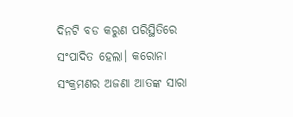ଦିନଟି ବଡ କରୁଣ ପରିସ୍ଥିତିରେ ସଂପାଦିତ ହେଲା। କରୋନା ସଂକ୍ରମଣର ଅଜଣା ଆତଙ୍କ ସାରା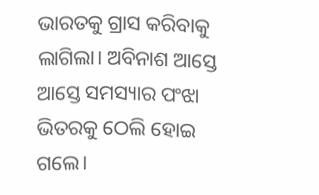ଭାରତକୁ ଗ୍ରାସ କରିବାକୁ ଲାଗିଲା। ଅବିନାଶ ଆସ୍ତେ ଆସ୍ତେ ସମସ୍ୟାର ପଂଝା ଭିତରକୁ ଠେଲି ହୋଇ ଗଲେ।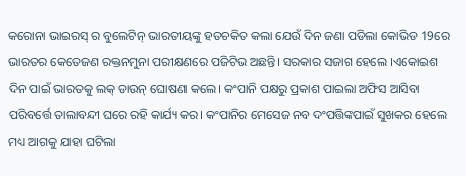କରୋନା ଭାଇରସ୍ ର ବୁଲେଟିନ୍ ଭାରତୀୟଙ୍କୁ ହତଚକିତ କଲା ଯେଉଁ ଦିନ ଜଣା ପଡିଲା କୋଭିଡ 19ରେ ଭାରତର କେତେଜଣ ରକ୍ତନମୁନା ପରୀକ୍ଷଣରେ ପଜିଟିଭ ଅଛନ୍ତି। ସରକାର ସଜାଗ ହେଲେ ।ଏକୋଇଶ ଦିନ ପାଇଁ ଭାରତକୁ ଲକ୍ ଡାଉନ୍ ଘୋଷଣା କଲେ। କଂପାନି ପକ୍ଷରୁ ପ୍ରକାଶ ପାଇଲା ଅଫିସ ଆସିବା ପରିବର୍ତ୍ତେ ତାଲାବନ୍ଦୀ ଘରେ ରହି କାର୍ଯ୍ୟ କର। କଂପାନିର ମେସେଜ ନବ ଦଂପତ୍ତିଙ୍କପାଇଁ ସୁଖକର ହେଲେ ମଧ୍ୟ ଆଗକୁ ଯାହା ଘଟିଲା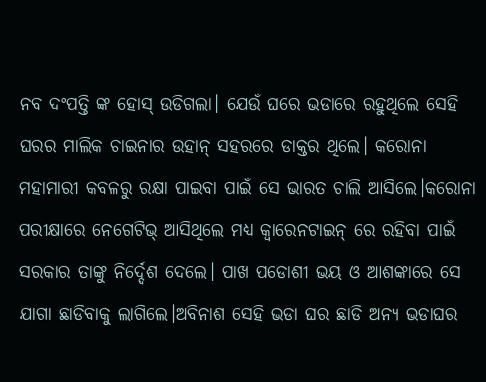ନବ ଦଂପତ୍ତି ଙ୍କ ହୋସ୍ ଉଡିଗଲା। ଯେଉଁ ଘରେ ଭଡାରେ ରହୁଥିଲେ ସେହି ଘରର ମାଲିକ ଚାଇନାର ଉହାନ୍ ସହରରେ ଡାକ୍ତର ଥିଲେ। କରୋନା ମହାମାରୀ କବଳରୁ ରକ୍ଷା ପାଇବା ପାଇଁ ସେ ଭାରତ ଚାଲି ଆସିଲେ।କରୋନା ପରୀକ୍ଷାରେ ନେଗେଟିଭ୍ ଆସିଥିଲେ ମଧ୍ୟ କ୍ବାରେନଟାଇନ୍ ରେ ରହିବା ପାଇଁ ସରକାର ତାଙ୍କୁ ନିର୍ଦ୍ଦେଶ ଦେଲେ। ପାଖ ପଡୋଶୀ ଭୟ ଓ ଆଶଙ୍କାରେ ସେ ଯାଗା ଛାଡିବାକୁ ଲାଗିଲେ।ଅବିନାଶ ସେହି ଭଡା ଘର ଛାଡି ଅନ୍ୟ ଭଡାଘର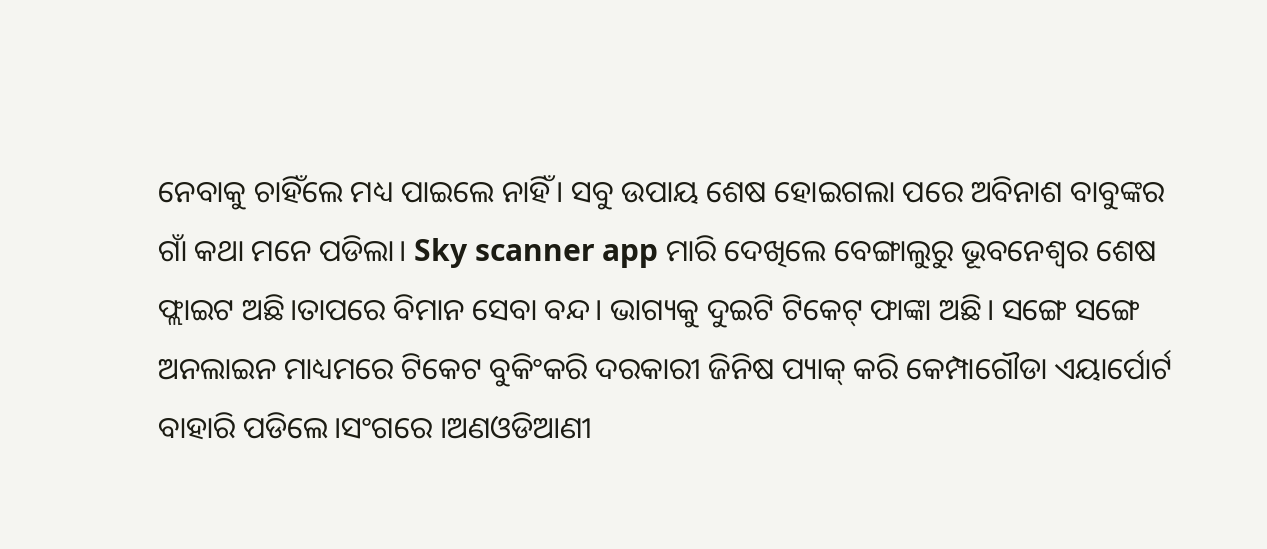ନେବାକୁ ଚାହିଁଲେ ମଧ୍ୟ ପାଇଲେ ନାହିଁ। ସବୁ ଉପାୟ ଶେଷ ହୋଇଗଲା ପରେ ଅବିନାଶ ବାବୁଙ୍କର ଗାଁ କଥା ମନେ ପଡିଲା। Sky scanner app ମାରି ଦେଖିଲେ ବେଙ୍ଗାଲୁରୁ ଭୂବନେଶ୍ବର ଶେଷ ଫ୍ଲାଇଟ ଅଛି।ତାପରେ ବିମାନ ସେବା ବନ୍ଦ। ଭାଗ୍ୟକୁ ଦୁଇଟି ଟିକେଟ୍ ଫାଙ୍କା ଅଛି। ସଙ୍ଗେ ସଙ୍ଗେ ଅନଲାଇନ ମାଧ୍ୟମରେ ଟିକେଟ ବୁକିଂକରି ଦରକାରୀ ଜିନିଷ ପ୍ୟାକ୍ କରି କେମ୍ପାଗୌଡା ଏୟାର୍ପୋର୍ଟ ବାହାରି ପଡିଲେ।ସଂଗରେ ।ଅଣଓଡିଆଣୀ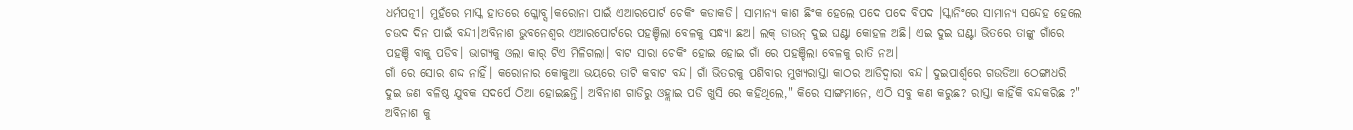ଧର୍ମପତ୍ନୀ। ମୁହଁରେ ମାସ୍କ ହାତରେ ଗ୍ଳୋବ୍ସ।କରୋନା ପାଇଁ ଏଆରପୋର୍ଟ ଚେକିଂ କଡାକଡି। ସାମାନ୍ୟ କାଶ ଛିଂକ ହେଲେ ପଦେ ପଦେ ବିପଦ ।ସ୍କାନିଂରେ ସାମାନ୍ୟ ସନ୍ଦେହ ହେଲେ ଚଉଦ ଦିନ ପାଇଁ ବନ୍ଦୀ।ଅବିନାଶ ଭୁବନେଶ୍ବର ଏଆରପୋର୍ଟରେ ପହଞ୍ଚିଲା ବେଳକୁ ସନ୍ଧ୍ୟା ଛଅ। ଲକ୍ ଡାଉନ୍ ଦୁଇ ଘଣ୍ଟା କୋହଳ ଅଛି। ଏଇ ଦୁଇ ଘଣ୍ଟା ଭିତରେ ତାଙ୍କୁ ଗାଁରେ ପହଞ୍ଚି ବାକୁ ପଡିବ। ଭାଗ୍ୟକୁ ଓଲା କାର୍ ଟିଏ ମିଳିଗଲା। ବାଟ ସାରା ଚେକିଂ ହୋଇ ହୋଇ ଗାଁ ରେ ପହଞ୍ଚିଲା ବେଳକୁ ରାତି ନଅ।
ଗାଁ ରେ ସୋର ଶଦ୍ଦ ନାହିଁ। କରୋନାର କୋକୁଆ ଭୟରେ ତାଟି କବାଟ ବନ୍ଦ। ଗାଁ ଭିତରକୁ ପଶିବାର ମୁଖ୍ୟରାସ୍ତା କାଠର ଆଡିଦ୍ବାରା ବନ୍ଦ। ଦୁଇପାର୍ଶ୍ବରେ ଗଉଡିଆ ଠେଙ୍ଗାଧରି ଦୁଇ ଜଣ ବଳିଷ୍ଠ ଯୁବକ ସଦର୍ପେ ଠିଆ ହୋଇଛନ୍ତି। ଅବିନାଶ ଗାଡିରୁ ଓହ୍ଲାଇ ପଡି ଖୁସି ରେ କହିଥିଲେ," କିରେ ସାଙ୍ଗମାନେ, ଏଠି ସବୁ କଣ କରୁଛ? ରାସ୍ତା କାହିଁକି ବନ୍ଦକରିଛ ?" ଅବିନାଶ କୁ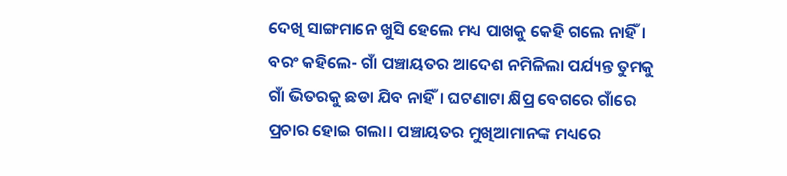ଦେଖି ସାଙ୍ଗମାନେ ଖୁସି ହେଲେ ମଧ୍ୟ ପାଖକୁ କେହି ଗଲେ ନାହିଁ। ବରଂ କହିଲେ- ଗାଁ ପଞ୍ଚାୟତର ଆଦେଶ ନମିଳିଲା ପର୍ଯ୍ୟନ୍ତ ତୁମକୁ ଗାଁ ଭିତରକୁ ଛଡା ଯିବ ନାହିଁ। ଘଟଣାଟା କ୍ଷିପ୍ର ବେଗରେ ଗାଁରେ ପ୍ରଚାର ହୋଇ ଗଲା। ପଞ୍ଚାୟତର ମୁଖିଆମାନଙ୍କ ମଧ୍ୟରେ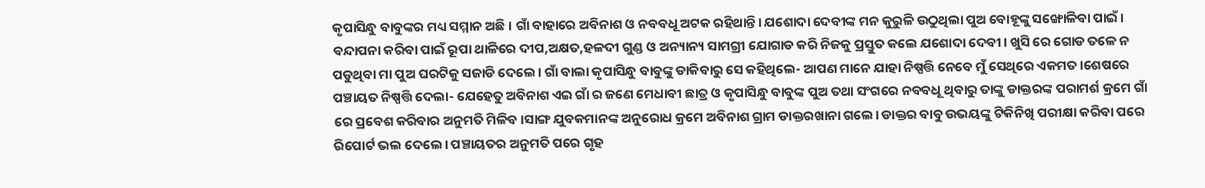କୃପାସିନ୍ଧୁ ବାବୁଙ୍କର ମଧ୍ୟ ସମ୍ମାନ ଅଛି। ଗାଁ ବାହାରେ ଅବିନାଶ ଓ ନବବଧୂ ଅଟକ ରହିଥାନ୍ତି। ଯଶୋଦା ଦେବୀଙ୍କ ମନ କୁରୁଳି ଉଠୁଥିଲା ପୁଅ ବୋହୂଙ୍କୁ ସଙ୍ଖୋଳିବା ପାଇଁ। ବନ୍ଦାପନା କରିବା ପାଇଁ ରୂପା ଥାଳିରେ ଦୀପ,ଅକ୍ଷତ,ହଳଦୀ ଗୁଣ୍ଡ ଓ ଅନ୍ୟାନ୍ୟ ସାମଗ୍ରୀ ଯୋଗାଡ କରି ନିଜକୁ ପ୍ରସ୍ତୁତ କଲେ ଯଶୋଦା ଦେବୀ। ଖୁସି ରେ ଗୋଡ ତଳେ ନ ପଡୁଥିବା ମା ପୁଅ ଘରଟିକୁ ସଜାଡି ଦେଲେ। ଗାଁ ବାଲା କୃପାସିନ୍ଧୁ ବାବୁଙ୍କୁ ଡାକିବାରୁ ସେ କହିଥିଲେ- ଆପଣ ମାନେ ଯାହା ନିଷ୍ପତ୍ତି ନେବେ ମୁଁ ସେଥିରେ ଏକମତ।ଶେଷରେ ପଞ୍ଚାୟତ ନିଷ୍ପତ୍ତି ଦେଲା- ଯେହେତୁ ଅବିନାଶ ଏଇ ଗାଁ ର ଜଣେ ମେଧାବୀ ଛାତ୍ର ଓ କୃପାସିନ୍ଧୁ ବାବୁଙ୍କ ପୁଅ ତଥା ସଂଗରେ ନବବଧୂ ଥିବାରୁ ତାଙ୍କୁ ଡାକ୍ତରଙ୍କ ପରାମର୍ଶ କ୍ରମେ ଗାଁ ରେ ପ୍ରବେଶ କରିବାର ଅନୁମତି ମିଳିବ।ସାଙ୍ଗ ଯୁବକମାନଙ୍କ ଅନୁରୋଧ କ୍ରମେ ଅବିନାଶ ଗ୍ରାମ ଡାକ୍ତରଖାନା ଗଲେ। ଡାକ୍ତର ବାବୁ ଉଭୟଙ୍କୁ ଟିକିନିଖି ପରୀକ୍ଷା କରିବା ପରେ ରିପୋର୍ଟ ଭଲ ଦେଲେ। ପଞ୍ଚାୟତର ଅନୁମତି ପରେ ଗୃହ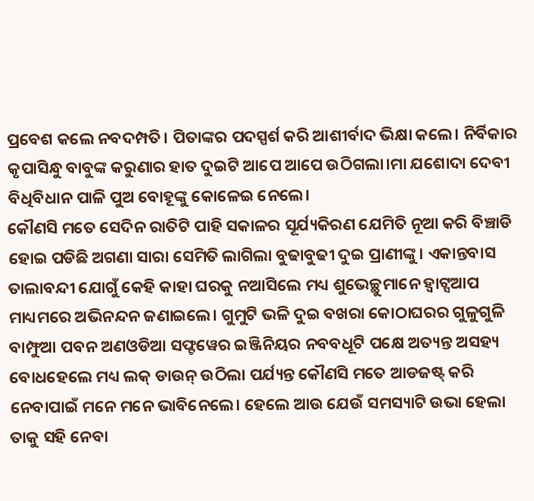ପ୍ରବେଶ କଲେ ନବଦମ୍ପତି। ପିତାଙ୍କର ପଦସ୍ପର୍ଶ କରି ଆଶୀର୍ବାଦ ଭିକ୍ଷା କଲେ। ନିର୍ବିକାର କୃପାସିନ୍ଧୁ ବାବୁଙ୍କ କରୁଣାର ହାତ ଦୁଇଟି ଆପେ ଆପେ ଉଠିଗଲା।ମା ଯଶୋଦା ଦେବୀ ବିଧିବିଧାନ ପାଳି ପୁଅ ବୋହୂଙ୍କୁ କୋଳେଇ ନେଲେ।
କୌଣସି ମତେ ସେଦିନ ରାତିଟି ପାହି ସକାଳର ସୂର୍ଯ୍ୟକିରଣ ଯେମିତି ନୂଆ କରି ବିଞ୍ଚାଡି ହୋଇ ପଡିଛି ଅଗଣା ସାରା ସେମିତି ଲାଗିଲା ବୁଢାବୁଢୀ ଦୁଇ ପ୍ରାଣୀଙ୍କୁ। ଏକାନ୍ତବାସ ତାଲାବନ୍ଦୀ ଯୋଗୁଁ କେହି କାହା ଘରକୁ ନଆସିଲେ ମଧ୍ୟ ଶୁଭେଚ୍ଛୁମାନେ ହ୍ବାଟ୍ସଆପ ମାଧ୍ୟମରେ ଅଭିନନ୍ଦନ ଜଣାଇଲେ। ଗୁମୁଟି ଭଳି ଦୁଇ ବଖରା କୋଠାଘରର ଗୁଳୁଗୁଳି ବାମ୍ଫୁଆ ପବନ ଅଣଓଡିଆ ସଫ୍ଟୱେର ଇଞ୍ଜିନିୟର ନବବଧୂଟି ପକ୍ଷେ ଅତ୍ୟନ୍ତ ଅସହ୍ୟ ବୋଧହେଲେ ମଧ୍ୟ ଲକ୍ ଡାଉନ୍ ଉଠିଲା ପର୍ଯ୍ୟନ୍ତ କୌଣସି ମତେ ଆଡଜଷ୍ଟ୍ କରି ନେବାପାଇଁ ମନେ ମନେ ଭାବିନେଲେ। ହେଲେ ଆଉ ଯେଉଁ ସମସ୍ୟାଟି ଉଭା ହେଲା ତାକୁ ସହି ନେବା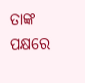ତାଙ୍କ ପକ୍ଷରେ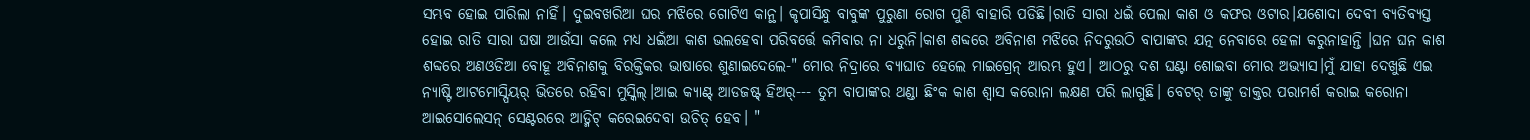ସମ୍ଭବ ହୋଇ ପାରିଲା ନାହିଁ। ଦୁଇବଖରିଆ ଘର ମଝିରେ ଗୋଟିଏ କାନ୍ଥ। କୃପାସିନ୍ଧୁ ବାବୁଙ୍କ ପୁରୁଣା ରୋଗ ପୁଣି ବାହାରି ପଡିଛି।ରାତି ସାରା ଧଇଁ ପେଲା କାଶ ଓ କଫର ଓଟାର।ଯଶୋଦା ଦେବୀ ବ୍ୟତିବ୍ୟସ୍ତ ହୋଇ ରାତି ସାରା ଘଷା ଆଉଁସା କଲେ ମଧ୍ୟ ଧଇଁଆ କାଶ ଭଲହେବା ପରିବର୍ତ୍ତେ କମିବାର ନା ଧରୁନି।କାଶ ଶବ୍ଦରେ ଅବିନାଶ ମଝିରେ ନିଦରୁଉଠି ବାପାଙ୍କର ଯତ୍ନ ନେବାରେ ହେଳା କରୁନାହାନ୍ତି ।ଘନ ଘନ କାଶ ଶବ୍ଦରେ ଅଣଓଡିଆ ବୋହୂ ଅବିନାଶକୁ ବିରକ୍ତିକର ଭାଷାରେ ଶୁଣାଇଦେଲେ-" ମୋର ନିଦ୍ରାରେ ବ୍ୟାଘାତ ହେଲେ ମାଇଗ୍ରେନ୍ ଆରମ୍ଭ ହୁଏ। ଆଠରୁ ଦଶ ଘଣ୍ଟା ଶୋଇବା ମୋର ଅଭ୍ୟାସ।ମୁଁ ଯାହା ଦେଖୁଛି ଏଇ ନ୍ୟାଷ୍ଟି ଆଟମୋସ୍ପିୟର୍ ଭିତରେ ରହିବା ମୁସ୍କିଲ୍।ଆଇ କ୍ୟାଣ୍ଟ୍ ଆଡଜଷ୍ଟ୍ ହିଅର୍--- ତୁମ ବାପାଙ୍କର ଥଣ୍ଡା ଛିଂକ କାଶ ଶ୍ବାସ କରୋନା ଲକ୍ଷଣ ପରି ଲାଗୁଛି। ବେଟର୍ ତାଙ୍କୁ ଡାକ୍ତର ପରାମର୍ଶ କରାଇ କରୋନା ଆଇସୋଲେସନ୍ ସେଣ୍ଟରରେ ଆଡ୍ମିଟ୍ କରେଇଦେବା ଉଚିତ୍ ହେବ। "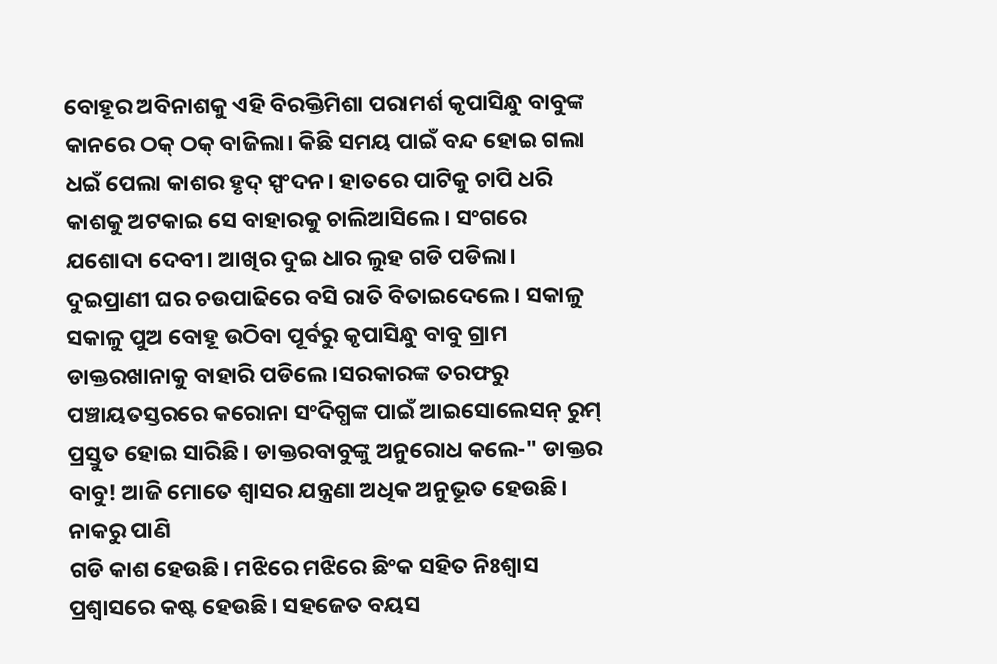ବୋହୂର ଅବିନାଶକୁ ଏହି ବିରକ୍ତିମିଶା ପରାମର୍ଶ କୃପାସିନ୍ଧୁ ବାବୁଙ୍କ କାନରେ ଠକ୍ ଠକ୍ ବାଜିଲା। କିଛି ସମୟ ପାଇଁ ବନ୍ଦ ହୋଇ ଗଲା ଧଇଁ ପେଲା କାଶର ହୃଦ୍ ସ୍ପଂଦନ। ହାତରେ ପାଟିକୁ ଚାପି ଧରି କାଶକୁ ଅଟକାଇ ସେ ବାହାରକୁ ଚାଲିଆସିଲେ। ସଂଗରେ ଯଶୋଦା ଦେବୀ। ଆଖିର ଦୁଇ ଧାର ଲୁହ ଗଡି ପଡିଲା। ଦୁଇପ୍ରାଣୀ ଘର ଚଉପାଢିରେ ବସି ରାତି ବିତାଇଦେଲେ। ସକାଳୁ ସକାଳୁ ପୁଅ ବୋହୂ ଉଠିବା ପୂର୍ବରୁ କୃପାସିନ୍ଧୁ ବାବୁ ଗ୍ରାମ ଡାକ୍ତରଖାନାକୁ ବାହାରି ପଡିଲେ ।ସରକାରଙ୍କ ତରଫରୁ ପଞ୍ଚାୟତସ୍ତରରେ କରୋନା ସଂଦିଗ୍ଧଙ୍କ ପାଇଁ ଆଇସୋଲେସନ୍ ରୁମ୍ ପ୍ରସ୍ତୁତ ହୋଇ ସାରିଛି। ଡାକ୍ତରବାବୁଙ୍କୁ ଅନୁରୋଧ କଲେ-" ଡାକ୍ତର ବାବୁ! ଆଜି ମୋତେ ଶ୍ବାସର ଯନ୍ତ୍ରଣା ଅଧିକ ଅନୁଭୂତ ହେଉଛି। ନାକରୁ ପାଣି
ଗଡି କାଶ ହେଉଛି। ମଝିରେ ମଝିରେ ଛିଂକ ସହିତ ନିଃଶ୍ବାସ ପ୍ରଶ୍ବାସରେ କଷ୍ଟ ହେଉଛି। ସହଜେତ ବୟସ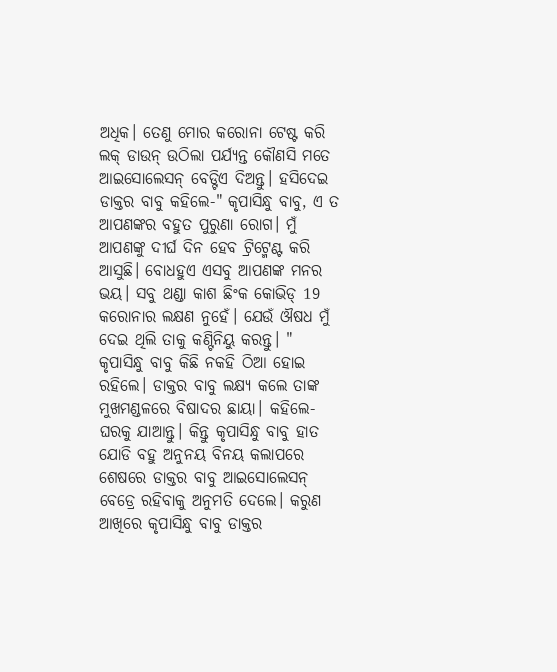ଅଧିକ। ତେଣୁ ମୋର କରୋନା ଟେଷ୍ଟ କରି ଲକ୍ ଡାଉନ୍ ଉଠିଲା ପର୍ଯ୍ୟନ୍ତ କୌଣସି ମତେ ଆଇସୋଲେସନ୍ ବେଡ୍ଟିଏ ଦିଅନ୍ତୁ। ହସିଦେଇ ଡାକ୍ତର ବାବୁ କହିଲେ-" କୃପାସିନ୍ଧୁ ବାବୁ, ଏ ତ ଆପଣଙ୍କର ବହୁତ ପୁରୁଣା ରୋଗ। ମୁଁ ଆପଣଙ୍କୁ ଦୀର୍ଘ ଦିନ ହେବ ଟ୍ରିଟ୍ମେଣ୍ଟ କରି ଆସୁଛି। ବୋଧହୁଏ ଏସବୁ ଆପଣଙ୍କ ମନର ଭୟ। ସବୁ ଥଣ୍ଡା କାଶ ଛିଂକ କୋଭିଡ୍ 19 କରୋନାର ଲକ୍ଷଣ ନୁହେଁ। ଯେଉଁ ଔଷଧ ମୁଁ ଦେଇ ଥିଲି ତାକୁ କଣ୍ଟିନିୟୁ କରନ୍ତୁ। " କୃପାସିନ୍ଧୁ ବାବୁ କିଛି ନକହି ଠିଆ ହୋଇ ରହିଲେ। ଡାକ୍ତର ବାବୁ ଲକ୍ଷ୍ୟ କଲେ ତାଙ୍କ ମୁଖମଣ୍ଡଳରେ ବିଷାଦର ଛାୟା। କହିଲେ- ଘରକୁ ଯାଆନ୍ତୁ। କିନ୍ତୁ କୃପାସିନ୍ଧୁ ବାବୁ ହାତ ଯୋଡି ବହୁ ଅନୁନୟ ବିନୟ କଲାପରେ ଶେଷରେ ଡାକ୍ତର ବାବୁ ଆଇସୋଲେସନ୍ ବେଡ୍ରେ ରହିବାକୁ ଅନୁମତି ଦେଲେ। କରୁଣ ଆଖିରେ କୃପାସିନ୍ଧୁ ବାବୁ ଡାକ୍ତର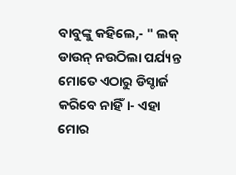ବାବୁଙ୍କୁ କହିଲେ,- " ଲକ୍ ଡାଉନ୍ ନଉଠିଲା ପର୍ଯ୍ୟନ୍ତ ମୋତେ ଏଠାରୁ ଡିସ୍ଚାର୍ଜ କରିବେ ନାହିଁ।- ଏହା ମୋର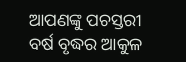ଆପଣଙ୍କୁ ପଚସ୍ତରୀ ବର୍ଷ ବୃଦ୍ଧର ଆକୁଳ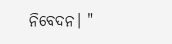ନିବେଦନ। "